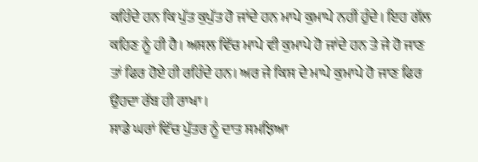ਕਹਿੰਦੇ ਹਨ ਕਿ ਪੁੱਤ ਕੁਪੁੱਤ ਹੋ ਜਾਂਦੇ ਹਨ ਮਾਪੇ ਕੁਮਾਪੇ ਨਹੀਂ ਹੁੰਦੇ। ਇਹ ਗੱਲ ਕਹਿਣ ਨੂੰ ਹੀ ਹੈ। ਅਸਲ ਵਿੱਚ ਮਾਪੇ ਵੀ ਕੁਮਾਪੇ ਹੋ ਜਾਂਦੇ ਹਨ ਤੇ ਜੇ ਹੋ ਜਾਣ ਤਾਂ ਫਿਰ ਹੋਏ ਹੀ ਰਹਿੰਦੇ ਹਨ। ਅਰ ਜੇ ਕਿਸ ਦੇ ਮਾਪੇ ਕੁਮਾਪੇ ਹੋ ਜਾਣ ਫਿਰ ਉਹਦਾ ਰੱਬ ਹੀ ਰਾਖਾ।
ਸਾਡੇ ਘਰਾਂ ਵਿੱਚ ਪੁੱਤਰ ਨੂੰ ਦਾਤ ਸਮਝਿਆ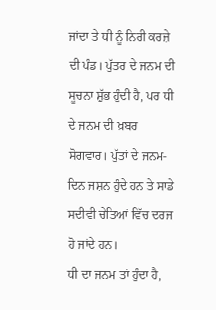ਜਾਂਦਾ ਤੇ ਧੀ ਨੂੰ ਨਿਰੀ ਕਰਜ਼ੇ ਦੀ ਪੰਡ। ਪੁੱਤਰ ਦੇ ਜਨਮ ਦੀ ਸੂਚਨਾ ਸ਼ੁੱਭ ਹੁੰਦੀ ਹੈ, ਪਰ ਧੀ ਦੇ ਜਨਮ ਦੀ ਖ਼ਬਰ ਸੋਗਵਾਰ। ਪੁੱਤਾਂ ਦੇ ਜਨਮ-ਦਿਨ ਜਸ਼ਨ ਹੁੰਦੇ ਹਨ ਤੇ ਸਾਡੇ ਸਦੀਵੀ ਚੇਤਿਆਂ ਵਿੱਚ ਦਰਜ ਹੋ ਜਾਂਦੇ ਹਨ।
ਧੀ ਦਾ ਜਨਮ ਤਾਂ ਹੁੰਦਾ ਹੈ,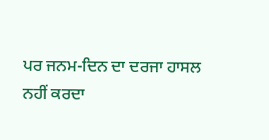ਪਰ ਜਨਮ-ਦਿਨ ਦਾ ਦਰਜਾ ਹਾਸਲ ਨਹੀਂ ਕਰਦਾ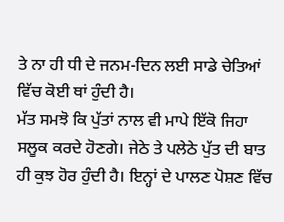ਤੇ ਨਾ ਹੀ ਧੀ ਦੇ ਜਨਮ-ਦਿਨ ਲਈ ਸਾਡੇ ਚੇਤਿਆਂ ਵਿੱਚ ਕੋਈ ਥਾਂ ਹੁੰਦੀ ਹੈ।
ਮੱਤ ਸਮਝੋ ਕਿ ਪੁੱਤਾਂ ਨਾਲ ਵੀ ਮਾਪੇ ਇੱਕੋ ਜਿਹਾ ਸਲੂਕ ਕਰਦੇ ਹੋਣਗੇ। ਜੇਠੇ ਤੇ ਪਲੇਠੇ ਪੁੱਤ ਦੀ ਬਾਤ ਹੀ ਕੁਝ ਹੋਰ ਹੁੰਦੀ ਹੈ। ਇਨ੍ਹਾਂ ਦੇ ਪਾਲਣ ਪੋਸ਼ਣ ਵਿੱਚ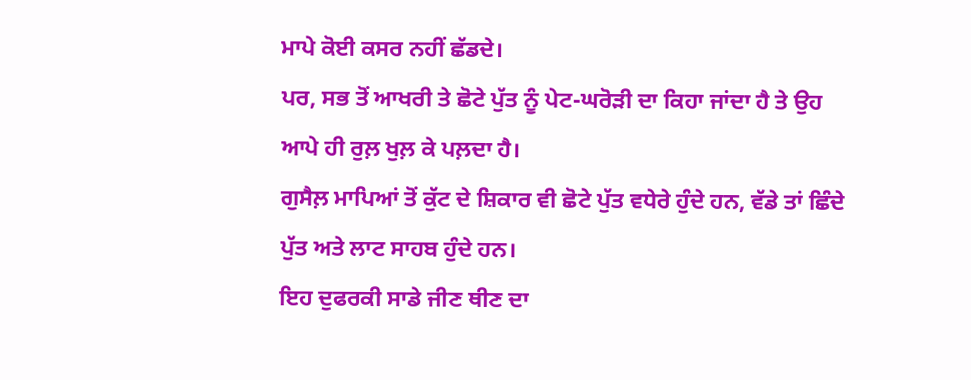ਮਾਪੇ ਕੋਈ ਕਸਰ ਨਹੀਂ ਛੱਡਦੇ।
ਪਰ, ਸਭ ਤੋਂ ਆਖਰੀ ਤੇ ਛੋਟੇ ਪੁੱਤ ਨੂੰ ਪੇਟ-ਘਰੋੜੀ ਦਾ ਕਿਹਾ ਜਾਂਦਾ ਹੈ ਤੇ ਉਹ ਆਪੇ ਹੀ ਰੁਲ਼ ਖੁਲ਼ ਕੇ ਪਲ਼ਦਾ ਹੈ।
ਗੁਸੈਲ਼ ਮਾਪਿਆਂ ਤੋਂ ਕੁੱਟ ਦੇ ਸ਼ਿਕਾਰ ਵੀ ਛੋਟੇ ਪੁੱਤ ਵਧੇਰੇ ਹੁੰਦੇ ਹਨ, ਵੱਡੇ ਤਾਂ ਛਿੰਦੇ ਪੁੱਤ ਅਤੇ ਲਾਟ ਸਾਹਬ ਹੁੰਦੇ ਹਨ।
ਇਹ ਦੁਫਰਕੀ ਸਾਡੇ ਜੀਣ ਥੀਣ ਦਾ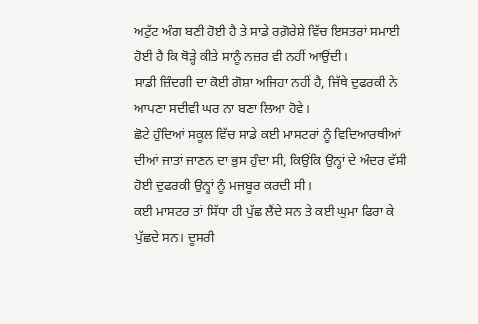ਅਟੁੱਟ ਅੰਗ ਬਣੀ ਹੋਈ ਹੈ ਤੇ ਸਾਡੇ ਰਗ਼ੋਰੇਸ਼ੇ ਵਿੱਚ ਇਸਤਰਾਂ ਸਮਾਈ ਹੋਈ ਹੈ ਕਿ ਥੋੜ੍ਹੇ ਕੀਤੇ ਸਾਨੂੰ ਨਜ਼ਰ ਵੀ ਨਹੀਂ ਆਉਂਦੀ।
ਸਾਡੀ ਜ਼ਿੰਦਗੀ ਦਾ ਕੋਈ ਗੋਸ਼ਾ ਅਜਿਹਾ ਨਹੀਂ ਹੈ, ਜਿੱਥੇ ਦੁਫਰਕੀ ਨੇ ਆਪਣਾ ਸਦੀਵੀ ਘਰ ਨਾ ਬਣਾ ਲਿਆ ਹੋਵੇ।
ਛੋਟੇ ਹੁੰਦਿਆਂ ਸਕੂਲ ਵਿੱਚ ਸਾਡੇ ਕਈ ਮਾਸਟਰਾਂ ਨੂੰ ਵਿਦਿਆਰਥੀਆਂ ਦੀਆਂ ਜਾਤਾਂ ਜਾਣਨ ਦਾ ਭੁਸ ਹੁੰਦਾ ਸੀ, ਕਿਉਂਕਿ ਉਨ੍ਹਾਂ ਦੇ ਅੰਦਰ ਵੱਸੀ ਹੋਈ ਦੁਫਰਕੀ ਉਨ੍ਹਾਂ ਨੂੰ ਮਜਬੂਰ ਕਰਦੀ ਸੀ।
ਕਈ ਮਾਸਟਰ ਤਾਂ ਸਿੱਧਾ ਹੀ ਪੁੱਛ ਲੈਂਦੇ ਸਨ ਤੇ ਕਈ ਘੁਮਾ ਫਿਰਾ ਕੇ ਪੁੱਛਦੇ ਸਨ। ਦੂਸਰੀ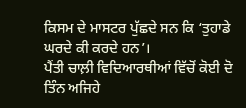ਕਿਸਮ ਦੇ ਮਾਸਟਰ ਪੁੱਛਦੇ ਸਨ ਕਿ ‘ਤੁਹਾਡੇ ਘਰਦੇ ਕੀ ਕਰਦੇ ਹਨ’।
ਪੈਂਤੀ ਚਾਲ਼ੀ ਵਿਦਿਆਰਥੀਆਂ ਵਿੱਚੋਂ ਕੋਈ ਦੋ ਤਿੰਨ ਅਜਿਹੇ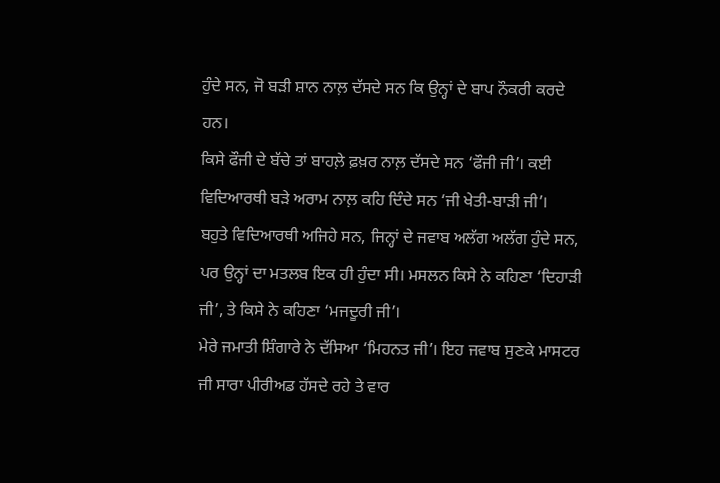ਹੁੰਦੇ ਸਨ, ਜੋ ਬੜੀ ਸ਼ਾਨ ਨਾਲ਼ ਦੱਸਦੇ ਸਨ ਕਿ ਉਨ੍ਹਾਂ ਦੇ ਬਾਪ ਨੌਕਰੀ ਕਰਦੇ ਹਨ।
ਕਿਸੇ ਫੌਜੀ ਦੇ ਬੱਚੇ ਤਾਂ ਬਾਹਲ਼ੇ ਫ਼ਖ਼ਰ ਨਾਲ਼ ਦੱਸਦੇ ਸਨ ‘ਫੌਜੀ ਜੀ’। ਕਈ ਵਿਦਿਆਰਥੀ ਬੜੇ ਅਰਾਮ ਨਾਲ਼ ਕਹਿ ਦਿੰਦੇ ਸਨ ‘ਜੀ ਖੇਤੀ-ਬਾੜੀ ਜੀ’।
ਬਹੁਤੇ ਵਿਦਿਆਰਥੀ ਅਜਿਹੇ ਸਨ, ਜਿਨ੍ਹਾਂ ਦੇ ਜਵਾਬ ਅਲੱਗ ਅਲੱਗ ਹੁੰਦੇ ਸਨ, ਪਰ ਉਨ੍ਹਾਂ ਦਾ ਮਤਲਬ ਇਕ ਹੀ ਹੁੰਦਾ ਸੀ। ਮਸਲਨ ਕਿਸੇ ਨੇ ਕਹਿਣਾ ‘ਦਿਹਾੜੀ ਜੀ’, ਤੇ ਕਿਸੇ ਨੇ ਕਹਿਣਾ ‘ਮਜਦੂਰੀ ਜੀ’।
ਮੇਰੇ ਜਮਾਤੀ ਸ਼ਿੰਗਾਰੇ ਨੇ ਦੱਸਿਆ ‘ਮਿਹਨਤ ਜੀ’। ਇਹ ਜਵਾਬ ਸੁਣਕੇ ਮਾਸਟਰ ਜੀ ਸਾਰਾ ਪੀਰੀਅਡ ਹੱਸਦੇ ਰਹੇ ਤੇ ਵਾਰ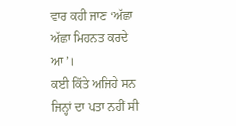ਵਾਰ ਕਹੀ ਜਾਣ ‘ਅੱਛਾ ਅੱਛਾ ਮਿਹਨਤ ਕਰਦੇ ਆ’।
ਕਈ ਕਿੱਤੇ ਅਜਿਹੇ ਸਨ ਜਿਨ੍ਹਾਂ ਦਾ ਪਤਾ ਨਹੀਂ ਸੀ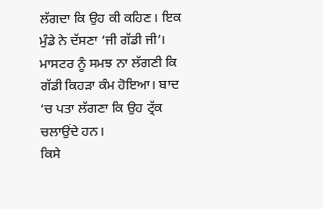ਲੱਗਦਾ ਕਿ ਉਹ ਕੀ ਕਹਿਣ। ਇਕ ਮੁੰਡੇ ਨੇ ਦੱਸਣਾ ‘ਜੀ ਗੱਡੀ ਜੀ’।
ਮਾਸਟਰ ਨੂੰ ਸਮਝ ਨਾ ਲੱਗਣੀ ਕਿ ਗੱਡੀ ਕਿਹੜਾ ਕੰਮ ਹੋਇਆ। ਬਾਦ ‘ਚ ਪਤਾ ਲੱਗਣਾ ਕਿ ਉਹ ਟ੍ਰੱਕ ਚਲਾਉਂਦੇ ਹਨ।
ਕਿਸੇ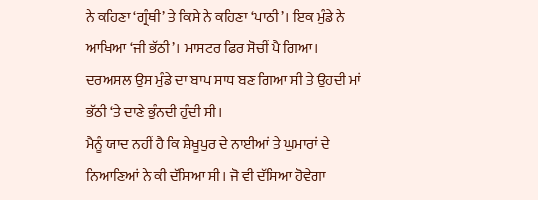ਨੇ ਕਹਿਣਾ ‘ਗ੍ਰੰਥੀ’ ਤੇ ਕਿਸੇ ਨੇ ਕਹਿਣਾ ‘ਪਾਠੀ’। ਇਕ ਮੁੰਡੇ ਨੇ ਆਖਿਆ ‘ਜੀ ਭੱਠੀ’। ਮਾਸਟਰ ਫਿਰ ਸੋਚੀਂ ਪੈ ਗਿਆ। ਦਰਅਸਲ ਉਸ ਮੁੰਡੇ ਦਾ ਬਾਪ ਸਾਧ ਬਣ ਗਿਆ ਸੀ ਤੇ ਉਹਦੀ ਮਾਂ ਭੱਠੀ ‘ਤੇ ਦਾਣੇ ਭੁੰਨਦੀ ਹੁੰਦੀ ਸੀ।
ਮੈਨੂੰ ਯਾਦ ਨਹੀਂ ਹੈ ਕਿ ਸ਼ੇਖੂਪੁਰ ਦੇ ਨਾਈਆਂ ਤੇ ਘੁਮਾਰਾਂ ਦੇ ਨਿਆਣਿਆਂ ਨੇ ਕੀ ਦੱਸਿਆ ਸੀ। ਜੋ ਵੀ ਦੱਸਿਆ ਹੋਵੇਗਾ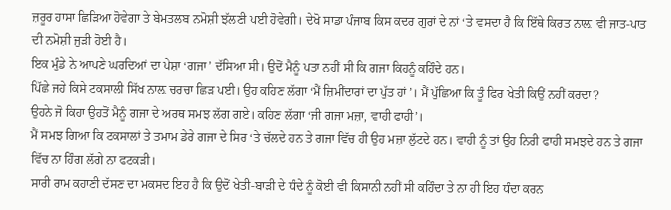ਜ਼ਰੂਰ ਹਾਸਾ ਛਿੜਿਆ ਹੋਵੇਗਾ ਤੇ ਬੇਮਤਲਬ ਨਮੋਸ਼ੀ ਝੱਲਣੀ ਪਈ ਹੋਵੇਗੀ। ਦੇਖੋ ਸਾਡਾ ਪੰਜਾਬ ਕਿਸ ਕਦਰ ਗੁਰਾਂ ਦੇ ਨਾਂ ‘ਤੇ ਵਸਦਾ ਹੈ ਕਿ ਇੱਥੇ ਕਿਰਤ ਨਾਲ਼ ਵੀ ਜਾਤ-ਪਾਤ ਦੀ ਨਮੋਸ਼ੀ ਜੁੜੀ ਹੋਈ ਹੈ।
ਇਕ ਮੁੰਡੇ ਨੇ ਆਪਣੇ ਘਰਦਿਆਂ ਦਾ ਪੇਸ਼ਾ ‘ਗਜਾ’ ਦੱਸਿਆ ਸੀ। ਉਦੋਂ ਮੈਨੂੰ ਪਤਾ ਨਹੀਂ ਸੀ ਕਿ ਗਜਾ ਕਿਹਨੂੰ ਕਹਿੰਦੇ ਹਨ।
ਪਿੱਛੇ ਜਹੇ ਕਿਸੇ ਟਕਸਾਲੀ ਸਿੱਖ ਨਾਲ਼ ਚਰਚਾ ਛਿੜ ਪਈ। ਉਹ ਕਹਿਣ ਲੱਗਾ ‘ਮੈਂ ਜ਼ਿਮੀਂਦਾਰਾਂ ਦਾ ਪੁੱਤ ਹਾਂ’। ਮੈਂ ਪੁੱਛਿਆ ਕਿ ਤੂੰ ਫਿਰ ਖੇਤੀ ਕਿਉਂ ਨਹੀਂ ਕਰਦਾ?
ਉਹਨੇ ਜੋ ਕਿਹਾ ਉਹਤੋਂ ਮੈਨੂੰ ਗਜਾ ਦੇ ਅਰਥ ਸਮਝ ਲੱਗ ਗਏ। ਕਹਿਣ ਲੱਗਾ ‘ਜੀ ਗਜਾ ਮਜ਼ਾ, ਵਾਹੀ ਫਾਹੀ’।
ਮੈਂ ਸਮਝ ਗਿਆ ਕਿ ਟਕਸਾਲਾਂ ਤੇ ਤਮਾਮ ਡੇਰੇ ਗਜਾ ਦੇ ਸਿਰ ‘ਤੇ ਚੱਲਦੇ ਹਨ ਤੇ ਗਜਾ ਵਿੱਚ ਹੀ ਉਹ ਮਜ਼ਾ ਲੁੱਟਦੇ ਹਨ। ਵਾਹੀ ਨੂੰ ਤਾਂ ਉਹ ਨਿਰੀ ਫਾਹੀ ਸਮਝਦੇ ਹਨ ਤੇ ਗਜਾ ਵਿੱਚ ਨਾ ਹਿੰਗ ਲੱਗੇ ਨਾ ਫਟਕੜੀ।
ਸਾਰੀ ਰਾਮ ਕਹਾਣੀ ਦੱਸਣ ਦਾ ਮਕਸਦ ਇਹ ਹੈ ਕਿ ਉਦੋਂ ਖੇਤੀ-ਬਾੜੀ ਦੇ ਧੰਦੇ ਨੂੰ ਕੋਈ ਵੀ ਕਿਸਾਨੀ ਨਹੀਂ ਸੀ ਕਹਿੰਦਾ ਤੇ ਨਾ ਹੀ ਇਹ ਧੰਦਾ ਕਰਨ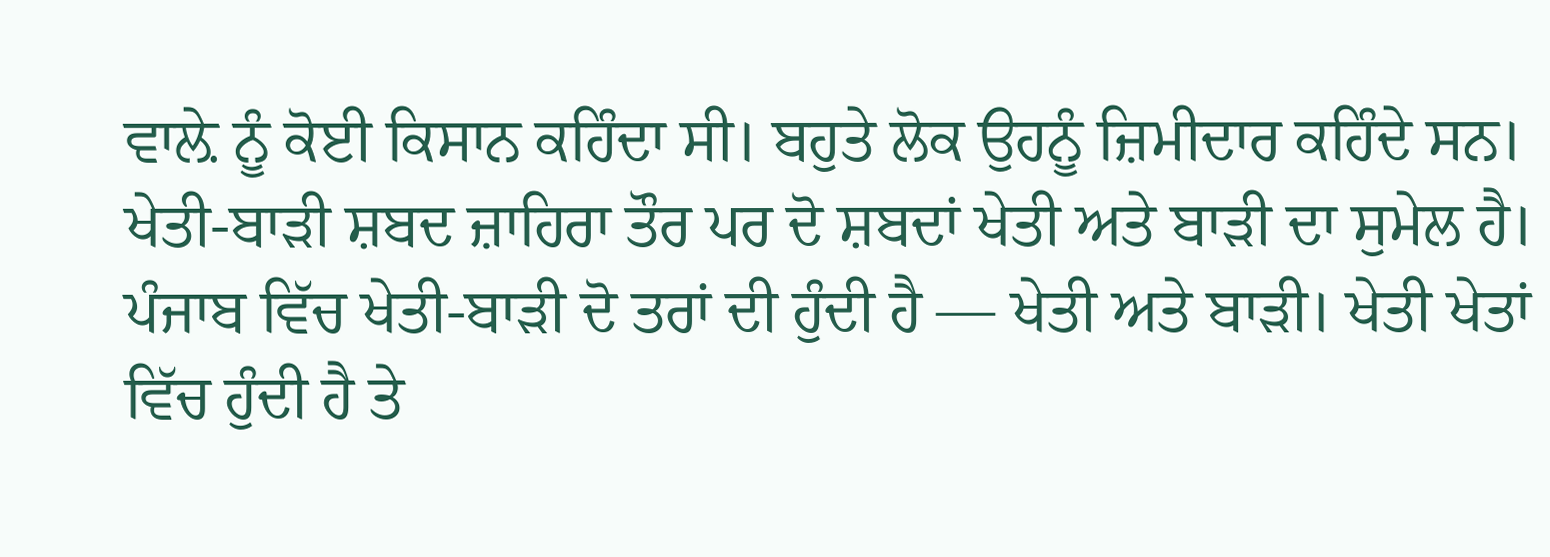ਵਾਲ਼ੇ ਨੂੰ ਕੋਈ ਕਿਸਾਨ ਕਹਿੰਦਾ ਸੀ। ਬਹੁਤੇ ਲੋਕ ਉਹਨੂੰ ਜ਼ਿਮੀਦਾਰ ਕਹਿੰਦੇ ਸਨ।
ਖੇਤੀ-ਬਾੜੀ ਸ਼ਬਦ ਜ਼ਾਹਿਰਾ ਤੌਰ ਪਰ ਦੋ ਸ਼ਬਦਾਂ ਖੇਤੀ ਅਤੇ ਬਾੜੀ ਦਾ ਸੁਮੇਲ ਹੈ। ਪੰਜਾਬ ਵਿੱਚ ਖੇਤੀ-ਬਾੜੀ ਦੋ ਤਰਾਂ ਦੀ ਹੁੰਦੀ ਹੈ — ਖੇਤੀ ਅਤੇ ਬਾੜੀ। ਖੇਤੀ ਖੇਤਾਂ ਵਿੱਚ ਹੁੰਦੀ ਹੈ ਤੇ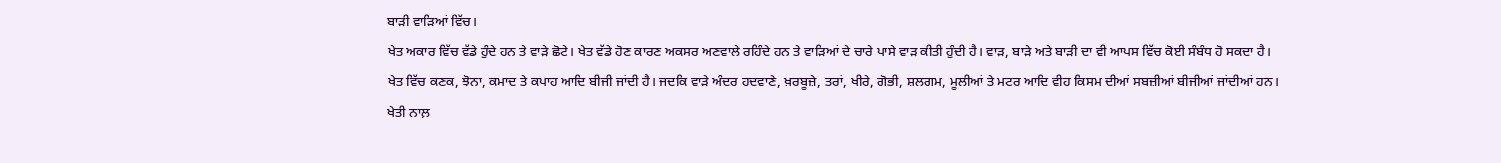ਬਾੜੀ ਵਾੜਿਆਂ ਵਿੱਚ।
ਖੇਤ ਅਕਾਰ ਵਿੱਚ ਵੱਡੇ ਹੁੰਦੇ ਹਨ ਤੇ ਵਾੜੇ ਛੋਟੇ। ਖੇਤ ਵੱਡੇ ਹੋਣ ਕਾਰਣ ਅਕਸਰ ਅਣਵਾਲੇ ਰਹਿੰਦੇ ਹਨ ਤੇ ਵਾੜਿਆਂ ਦੇ ਚਾਰੇ ਪਾਸੇ ਵਾੜ ਕੀਤੀ ਹੁੰਦੀ ਹੈ। ਵਾੜ, ਬਾੜੇ ਅਤੇ ਬਾੜੀ ਦਾ ਵੀ ਆਪਸ ਵਿੱਚ ਕੋਈ ਸੰਬੰਧ ਹੋ ਸਕਦਾ ਹੈ।
ਖੇਤ ਵਿੱਚ ਕਣਕ, ਝੋਨਾ, ਕਮਾਦ ਤੇ ਕਪਾਹ ਆਦਿ ਬੀਜੀ ਜਾਂਦੀ ਹੈ। ਜਦਕਿ ਵਾੜੇ ਅੰਦਰ ਹਦਵਾਣੇ, ਖ਼ਰਬੂਜ਼ੇ, ਤਰਾਂ, ਖੀਰੇ, ਗੋਭੀ, ਸ਼ਲਗਮ, ਮੂਲੀਆਂ ਤੇ ਮਟਰ ਆਦਿ ਵੀਹ ਕਿਸਮ ਦੀਆਂ ਸਬਜ਼ੀਆਂ ਬੀਜੀਆਂ ਜਾਂਦੀਆਂ ਹਨ।
ਖੇਤੀ ਨਾਲ਼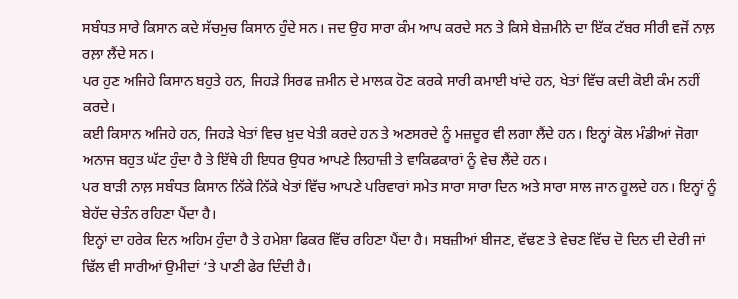ਸਬੰਧਤ ਸਾਰੇ ਕਿਸਾਨ ਕਦੇ ਸੱਚਮੁਚ ਕਿਸਾਨ ਹੁੰਦੇ ਸਨ। ਜਦ ਉਹ ਸਾਰਾ ਕੰਮ ਆਪ ਕਰਦੇ ਸਨ ਤੇ ਕਿਸੇ ਬੇਜ਼ਮੀਨੇ ਦਾ ਇੱਕ ਟੱਬਰ ਸੀਰੀ ਵਜੋਂ ਨਾਲ਼ ਰਲ਼ਾ ਲੈਂਦੇ ਸਨ।
ਪਰ ਹੁਣ ਅਜਿਹੇ ਕਿਸਾਨ ਬਹੁਤੇ ਹਨ, ਜਿਹੜੇ ਸਿਰਫ ਜ਼ਮੀਨ ਦੇ ਮਾਲਕ ਹੋਣ ਕਰਕੇ ਸਾਰੀ ਕਮਾਈ ਖਾਂਦੇ ਹਨ, ਖੇਤਾਂ ਵਿੱਚ ਕਦੀ ਕੋਈ ਕੰਮ ਨਹੀਂ ਕਰਦੇ।
ਕਈ ਕਿਸਾਨ ਅਜਿਹੇ ਹਨ, ਜਿਹੜੇ ਖੇਤਾਂ ਵਿਚ ਖ਼ੁਦ ਖੇਤੀ ਕਰਦੇ ਹਨ ਤੇ ਅਣਸਰਦੇ ਨੂੰ ਮਜ਼ਦੂਰ ਵੀ ਲਗਾ ਲੈਂਦੇ ਹਨ। ਇਨ੍ਹਾਂ ਕੋਲ ਮੰਡੀਆਂ ਜੋਗਾ ਅਨਾਜ ਬਹੁਤ ਘੱਟ ਹੁੰਦਾ ਹੈ ਤੇ ਇੱਥੇ ਹੀ ਇਧਰ ਉਧਰ ਆਪਣੇ ਲਿਹਾਜ਼ੀ ਤੇ ਵਾਕਿਫਕਾਰਾਂ ਨੂੰ ਵੇਚ ਲੈਂਦੇ ਹਨ।
ਪਰ ਬਾੜੀ ਨਾਲ਼ ਸਬੰਧਤ ਕਿਸਾਨ ਨਿੱਕੇ ਨਿੱਕੇ ਖੇਤਾਂ ਵਿੱਚ ਆਪਣੇ ਪਰਿਵਾਰਾਂ ਸਮੇਤ ਸਾਰਾ ਸਾਰਾ ਦਿਨ ਅਤੇ ਸਾਰਾ ਸਾਲ ਜਾਨ ਹੂਲਦੇ ਹਨ। ਇਨ੍ਹਾਂ ਨੂੰ ਬੇਹੱਦ ਚੇਤੰਨ ਰਹਿਣਾ ਪੈਂਦਾ ਹੈ।
ਇਨ੍ਹਾਂ ਦਾ ਹਰੇਕ ਦਿਨ ਅਹਿਮ ਹੁੰਦਾ ਹੈ ਤੇ ਹਮੇਸ਼ਾ ਫਿਕਰ ਵਿੱਚ ਰਹਿਣਾ ਪੈਂਦਾ ਹੈ। ਸਬਜ਼ੀਆਂ ਬੀਜਣ, ਵੱਢਣ ਤੇ ਵੇਚਣ ਵਿੱਚ ਦੋ ਦਿਨ ਦੀ ਦੇਰੀ ਜਾਂ ਢਿੱਲ ਵੀ ਸਾਰੀਆਂ ਉਮੀਦਾਂ ‘ਤੇ ਪਾਣੀ ਫੇਰ ਦਿੰਦੀ ਹੈ।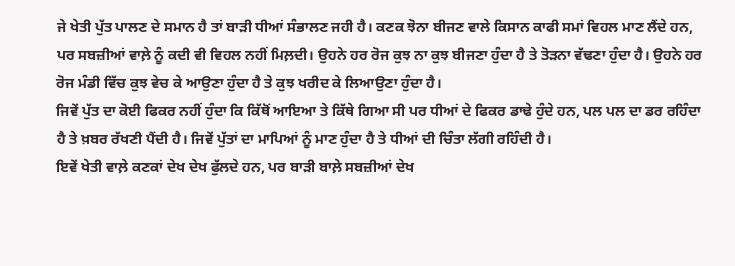ਜੇ ਖੇਤੀ ਪੁੱਤ ਪਾਲਣ ਦੇ ਸਮਾਨ ਹੈ ਤਾਂ ਬਾੜੀ ਧੀਆਂ ਸੰਭਾਲਣ ਜਹੀ ਹੈ। ਕਣਕ ਝੋਨਾ ਬੀਜਣ ਵਾਲੇ ਕਿਸਾਨ ਕਾਫੀ ਸਮਾਂ ਵਿਹਲ ਮਾਣ ਲੈਂਦੇ ਹਨ, ਪਰ ਸਬਜ਼ੀਆਂ ਵਾਲ਼ੇ ਨੂੰ ਕਦੀ ਵੀ ਵਿਹਲ ਨਹੀਂ ਮਿਲ਼ਦੀ। ਉਹਨੇ ਹਰ ਰੋਜ ਕੁਝ ਨਾ ਕੁਝ ਬੀਜਣਾ ਹੁੰਦਾ ਹੈ ਤੇ ਤੋੜਨਾ ਵੱਢਣਾ ਹੁੰਦਾ ਹੈ। ਉਹਨੇ ਹਰ ਰੋਜ ਮੰਡੀ ਵਿੱਚ ਕੁਝ ਵੇਚ ਕੇ ਆਉਣਾ ਹੁੰਦਾ ਹੈ ਤੇ ਕੁਝ ਖਰੀਦ ਕੇ ਲਿਆਉਣਾ ਹੁੰਦਾ ਹੈ।
ਜਿਵੇਂ ਪੁੱਤ ਦਾ ਕੋਈ ਫਿਕਰ ਨਹੀਂ ਹੁੰਦਾ ਕਿ ਕਿੱਥੋਂ ਆਇਆ ਤੇ ਕਿੱਥੇ ਗਿਆ ਸੀ ਪਰ ਧੀਆਂ ਦੇ ਫਿਕਰ ਡਾਢੇ ਹੁੰਦੇ ਹਨ, ਪਲ ਪਲ ਦਾ ਡਰ ਰਹਿੰਦਾ ਹੈ ਤੇ ਖ਼ਬਰ ਰੱਖਣੀ ਪੈਂਦੀ ਹੈ। ਜਿਵੇਂ ਪੁੱਤਾਂ ਦਾ ਮਾਪਿਆਂ ਨੂੰ ਮਾਣ ਹੁੰਦਾ ਹੈ ਤੇ ਧੀਆਂ ਦੀ ਚਿੰਤਾ ਲੱਗੀ ਰਹਿੰਦੀ ਹੈ।
ਇਵੇਂ ਖੇਤੀ ਵਾਲ਼ੇ ਕਣਕਾਂ ਦੇਖ ਦੇਖ ਫੁੱਲਦੇ ਹਨ, ਪਰ ਬਾੜੀ ਬਾਲ਼ੇ ਸਬਜ਼ੀਆਂ ਦੇਖ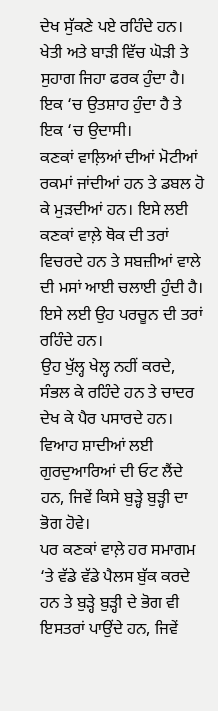ਦੇਖ ਸੁੱਕਣੇ ਪਏ ਰਹਿੰਦੇ ਹਨ। ਖੇਤੀ ਅਤੇ ਬਾੜੀ ਵਿੱਚ ਘੋੜੀ ਤੇ ਸੁਹਾਗ ਜਿਹਾ ਫਰਕ ਹੁੰਦਾ ਹੈ। ਇਕ ‘ਚ ਉਤਸ਼ਾਹ ਹੁੰਦਾ ਹੈ ਤੇ ਇਕ ‘ਚ ਉਦਾਸੀ।
ਕਣਕਾਂ ਵਾਲ਼ਿਆਂ ਦੀਆਂ ਮੋਟੀਆਂ ਰਕਮਾਂ ਜਾਂਦੀਆਂ ਹਨ ਤੇ ਡਬਲ ਹੋ ਕੇ ਮੁੜਦੀਆਂ ਹਨ। ਇਸੇ ਲਈ ਕਣਕਾਂ ਵਾਲ਼ੇ ਥੋਕ ਦੀ ਤਰਾਂ ਵਿਚਰਦੇ ਹਨ ਤੇ ਸਬਜ਼ੀਆਂ ਵਾਲੇ ਦੀ ਮਸਾਂ ਆਈ ਚਲਾਈ ਹੁੰਦੀ ਹੈ। ਇਸੇ ਲਈ ਉਹ ਪਰਚੂਨ ਦੀ ਤਰਾਂ ਰਹਿੰਦੇ ਹਨ।
ਉਹ ਖੁੱਲ੍ਹ ਖੇਲ੍ਹ ਨਹੀਂ ਕਰਦੇ, ਸੰਭਲ ਕੇ ਰਹਿੰਦੇ ਹਨ ਤੇ ਚਾਦਰ ਦੇਖ ਕੇ ਪੈਰ ਪਸਾਰਦੇ ਹਨ। ਵਿਆਹ ਸ਼ਾਦੀਆਂ ਲਈ ਗੁਰਦੁਆਰਿਆਂ ਦੀ ਓਟ ਲੈਂਦੇ ਹਨ, ਜਿਵੇਂ ਕਿਸੇ ਬੁੜ੍ਹੇ ਬੁੜ੍ਹੀ ਦਾ ਭੋਗ ਹੋਵੇ।
ਪਰ ਕਣਕਾਂ ਵਾਲ਼ੇ ਹਰ ਸਮਾਗਮ ‘ਤੇ ਵੱਡੇ ਵੱਡੇ ਪੈਲਸ ਬੁੱਕ ਕਰਦੇ ਹਨ ਤੇ ਬੁੜ੍ਹੇ ਬੁੜ੍ਹੀ ਦੇ ਭੋਗ ਵੀ ਇਸਤਰਾਂ ਪਾਉਂਦੇ ਹਨ, ਜਿਵੇਂ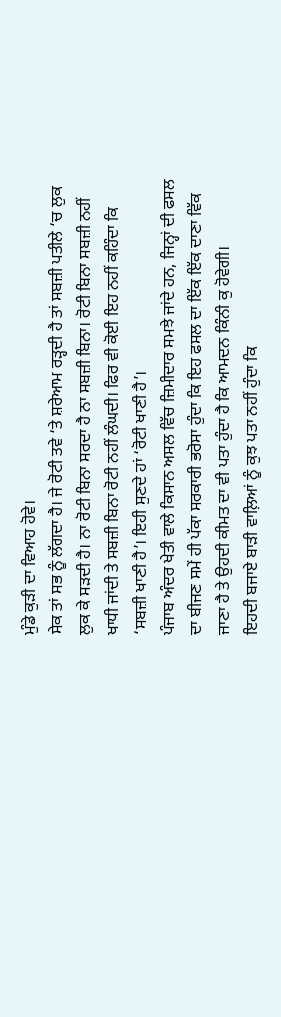ਮੁੰਡੇ ਕੁੜੀ ਦਾ ਵਿਆਹ ਹੋਵੇ।
ਸੇਕ ਤਾਂ ਸਭ ਨੂੰ ਲੱਗਦਾ ਹੈ। ਜੇ ਰੋਟੀ ਤਵੇ ‘ਤੇ ਸ਼ਰੇਆਮ ਰੜ੍ਹਦੀ ਹੈ ਤਾਂ ਸਬਜ਼ੀ ਪਤੀਲੇ ‘ਚ ਲੁਕ ਲੁਕ ਕੇ ਸੜਦੀ ਹੈ। ਨਾ ਰੋਟੀ ਬਿਨਾ ਸਰਦਾ ਹੈ ਨਾ ਸਬਜ਼ੀ ਬਿਨਾ। ਰੋਟੀ ਬਿਨਾ ਸਬਜ਼ੀ ਨਹੀਂ ਖਾਧੀ ਜਾਂਦੀ ਤੇ ਸਬਜ਼ੀ ਬਿਨਾ ਰੋਟੀ ਨਹੀਂ ਲੰਘਦੀ। ਫਿਰ ਵੀ ਕੋਈ ਇਹ ਨਹੀਂ ਕਹਿੰਦਾ ਕਿ ‘ਸਬਜ਼ੀ ਖਾਣੀ ਹੈ’। ਇਹੀ ਸੁਣਦੇ ਹਾਂ ‘ਰੋਟੀ ਖਾਣੀ ਹੈ’।
ਪੰਜਾਬ ਅੰਦਰ ਖੇਤੀ ਵਾਲੇ ਕਿਸਾਨ ਅਸਲ ਵਿੱਚ ਜ਼ਿਮੀਦਾਰ ਸਮਝੇ ਜਾਂਦੇ ਹਨ, ਜਿਨ੍ਹਾਂ ਦੀ ਫਸਲ ਦਾ ਬੀਜਣ ਸਮੇਂ ਹੀ ਪੱਕਾ ਸਰਕਾਰੀ ਭਰੋਸਾ ਹੁੰਦਾ ਕਿ ਇਹ ਫਸਲ ਦਾ ਇੱਕ ਇੱਕ ਦਾਣਾ ਵਿੱਕ ਜਾਣਾ ਹੈ ਤੇ ਉਹਦੀ ਕੀਮਤ ਦਾ ਵੀ ਪਤਾ ਹੁੰਦਾ ਹੈ ਕਿ ਆਮਦਨ ਕਿੰਨੀ ਕੁ ਹੋਵੇਗੀ।
ਇਹਦੀ ਬਜਾਏ ਬਾੜੀ ਵਾਲ਼ਿਆਂ ਨੂੰ ਕੁਝ ਪਤਾ ਨਹੀਂ ਹੁੰਦਾ ਕਿ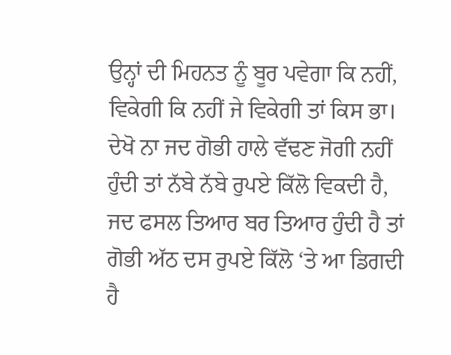ਉਨ੍ਹਾਂ ਦੀ ਮਿਹਨਤ ਨੂੰ ਬੂਰ ਪਵੇਗਾ ਕਿ ਨਹੀਂ, ਵਿਕੇਗੀ ਕਿ ਨਹੀਂ ਜੇ ਵਿਕੇਗੀ ਤਾਂ ਕਿਸ ਭਾ।
ਦੇਖੋ ਨਾ ਜਦ ਗੋਭੀ ਹਾਲੇ ਵੱਢਣ ਜੋਗੀ ਨਹੀਂ ਹੁੰਦੀ ਤਾਂ ਨੱਬੇ ਨੱਬੇ ਰੁਪਏ ਕਿੱਲੋ ਵਿਕਦੀ ਹੈ, ਜਦ ਫਸਲ ਤਿਆਰ ਬਰ ਤਿਆਰ ਹੁੰਦੀ ਹੈ ਤਾਂ ਗੋਭੀ ਅੱਠ ਦਸ ਰੁਪਏ ਕਿੱਲੋ ‘ਤੇ ਆ ਡਿਗਦੀ ਹੈ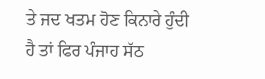ਤੇ ਜਦ ਖਤਮ ਹੋਣ ਕਿਨਾਰੇ ਹੁੰਦੀ ਹੈ ਤਾਂ ਫਿਰ ਪੰਜਾਹ ਸੱਠ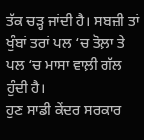ਤੱਕ ਚੜ੍ਹ ਜਾਂਦੀ ਹੈ। ਸਬਜ਼ੀ ਤਾਂ ਖੁੰਬਾਂ ਤਰਾਂ ਪਲ ‘ਚ ਤੋਲ਼ਾ ਤੇ ਪਲ ‘ਚ ਮਾਸਾ ਵਾਲ਼ੀ ਗੱਲ ਹੁੰਦੀ ਹੈ।
ਹੁਣ ਸਾਡੀ ਕੇਂਦਰ ਸਰਕਾਰ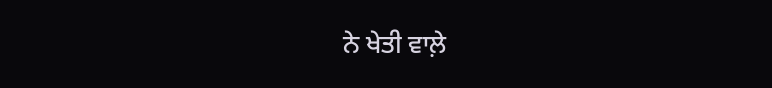ਨੇ ਖੇਤੀ ਵਾਲ਼ੇ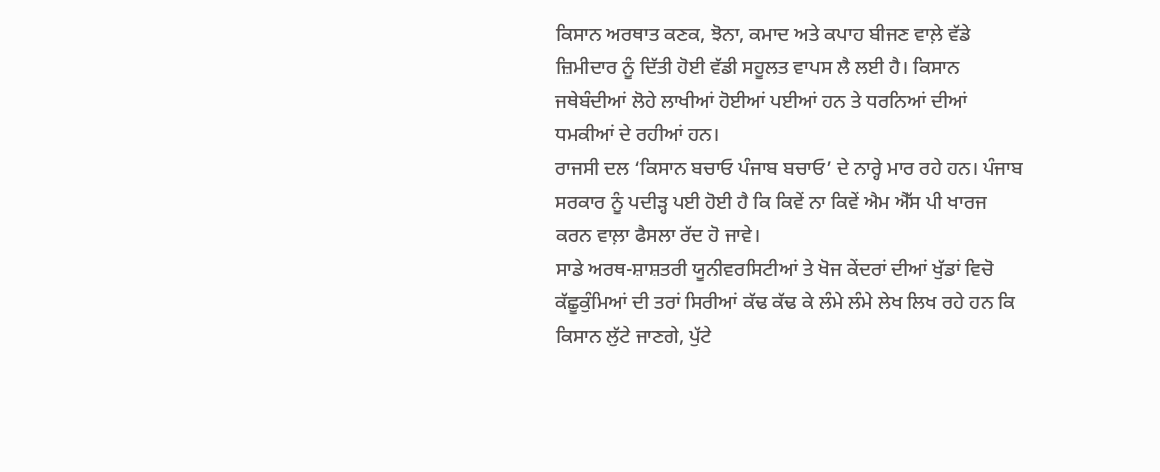ਕਿਸਾਨ ਅਰਥਾਤ ਕਣਕ, ਝੋਨਾ, ਕਮਾਦ ਅਤੇ ਕਪਾਹ ਬੀਜਣ ਵਾਲ਼ੇ ਵੱਡੇ ਜ਼ਿਮੀਦਾਰ ਨੂੰ ਦਿੱਤੀ ਹੋਈ ਵੱਡੀ ਸਹੂਲਤ ਵਾਪਸ ਲੈ ਲਈ ਹੈ। ਕਿਸਾਨ ਜਥੇਬੰਦੀਆਂ ਲੋਹੇ ਲਾਖੀਆਂ ਹੋਈਆਂ ਪਈਆਂ ਹਨ ਤੇ ਧਰਨਿਆਂ ਦੀਆਂ ਧਮਕੀਆਂ ਦੇ ਰਹੀਆਂ ਹਨ।
ਰਾਜਸੀ ਦਲ ‘ਕਿਸਾਨ ਬਚਾਓ ਪੰਜਾਬ ਬਚਾਓ’ ਦੇ ਨਾਰ੍ਹੇ ਮਾਰ ਰਹੇ ਹਨ। ਪੰਜਾਬ ਸਰਕਾਰ ਨੂੰ ਪਦੀੜ੍ਹ ਪਈ ਹੋਈ ਹੈ ਕਿ ਕਿਵੇਂ ਨਾ ਕਿਵੇਂ ਐਮ ਐੱਸ ਪੀ ਖਾਰਜ ਕਰਨ ਵਾਲ਼ਾ ਫੈਸਲਾ ਰੱਦ ਹੋ ਜਾਵੇ।
ਸਾਡੇ ਅਰਥ-ਸ਼ਾਸ਼ਤਰੀ ਯੂਨੀਵਰਸਿਟੀਆਂ ਤੇ ਖੋਜ ਕੇਂਦਰਾਂ ਦੀਆਂ ਖੁੱਡਾਂ ਵਿਚੋ ਕੱਛੂਕੁੰਮਿਆਂ ਦੀ ਤਰਾਂ ਸਿਰੀਆਂ ਕੱਢ ਕੱਢ ਕੇ ਲੰਮੇ ਲੰਮੇ ਲੇਖ ਲਿਖ ਰਹੇ ਹਨ ਕਿ ਕਿਸਾਨ ਲੁੱਟੇ ਜਾਣਗੇ, ਪੁੱਟੇ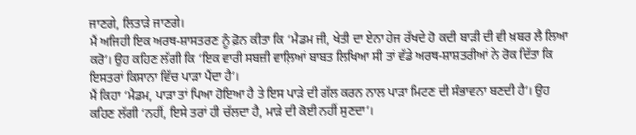ਜਾਣਗੇ, ਲਿਤਾੜੇ ਜਾਣਗੇ।
ਮੈਂ ਅਜਿਹੀ ਇਕ ਅਰਥ-ਸ਼ਾਸਤਰਣ ਨੂੰ ਫ਼ੋਨ ਕੀਤਾ ਕਿ ‘ਮੈਡਮ ਜੀ, ਖੇਤੀ ਦਾ ਏਨਾ ਹੇਜ ਰੱਖਦੇ ਹੋ ਕਦੀ ਬਾੜੀ ਦੀ ਵੀ ਖ਼ਬਰ ਲੈ ਲਿਆ ਕਰੋ’। ਉਹ ਕਹਿਣ ਲੱਗੀ ਕਿ ‘ਇਕ ਵਾਰੀ ਸਬਜ਼ੀ ਵਾਲ਼ਿਆਂ ਬਾਬਤ ਲਿਖਿਆ ਸੀ ਤਾਂ ਵੱਡੇ ਅਰਥ-ਸ਼ਾਸ਼ਤਰੀਆਂ ਨੇ ਰੋਕ ਦਿੱਤਾ ਕਿ ਇਸਤਰਾਂ ਕਿਸਾਨਾ ਵਿੱਚ ਪਾੜਾ ਪੈਂਦਾ ਹੈ’।
ਮੈਂ ਕਿਹਾ ‘ਮੈਡਮ, ਪਾੜਾ ਤਾਂ ਪਿਆ ਹੋਇਆ ਹੈ ਤੇ ਇਸ ਪਾੜੇ ਦੀ ਗੱਲ ਕਰਨ ਨਾਲ ਪਾੜਾ ਮਿਟਣ ਦੀ ਸੰਭਾਵਨਾ ਬਣਦੀ ਹੈ’। ਉਹ ਕਹਿਣ ਲੱਗੀ ‘ਨਹੀਂ, ਇਸੇ ਤਰਾਂ ਹੀ ਚੱਲਦਾ ਹੈ, ਮਾੜੇ ਦੀ ਕੋਈ ਨਹੀਂ ਸੁਣਦਾ’।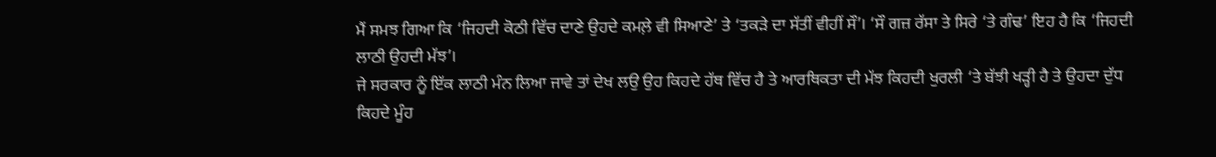ਮੈਂ ਸਮਝ ਗਿਆ ਕਿ ‘ਜਿਹਦੀ ਕੋਠੀ ਵਿੱਚ ਦਾਣੇ ਉਹਦੇ ਕਮਲ਼ੇ ਵੀ ਸਿਆਣੇ’ ਤੇ ‘ਤਕੜੇ ਦਾ ਸੱਤੀਂ ਵੀਹੀਂ ਸੌ’। ‘ਸੌ ਗਜ਼ ਰੱਸਾ ਤੇ ਸਿਰੇ ‘ਤੇ ਗੰਢ’ ਇਹ ਹੈ ਕਿ ‘ਜਿਹਦੀ ਲਾਠੀ ਉਹਦੀ ਮੱਝ’।
ਜੇ ਸਰਕਾਰ ਨੂੰ ਇੱਕ ਲਾਠੀ ਮੰਨ ਲਿਆ ਜਾਵੇ ਤਾਂ ਦੇਖ ਲਉ ਉਹ ਕਿਹਦੇ ਹੱਥ ਵਿੱਚ ਹੈ ਤੇ ਆਰਥਿਕਤਾ ਦੀ ਮੱਝ ਕਿਹਦੀ ਖੁਰਲੀ ‘ਤੇ ਬੱਝੀ ਖੜ੍ਹੀ ਹੈ ਤੇ ਉਹਦਾ ਦੁੱਧ ਕਿਹਦੇ ਮੂੰਹ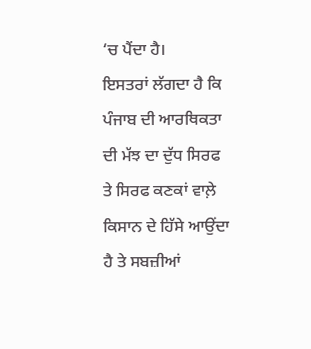‘ਚ ਪੈਂਦਾ ਹੈ।
ਇਸਤਰਾਂ ਲੱਗਦਾ ਹੈ ਕਿ ਪੰਜਾਬ ਦੀ ਆਰਥਿਕਤਾ ਦੀ ਮੱਝ ਦਾ ਦੁੱਧ ਸਿਰਫ ਤੇ ਸਿਰਫ ਕਣਕਾਂ ਵਾਲ਼ੇ ਕਿਸਾਨ ਦੇ ਹਿੱਸੇ ਆਉਂਦਾ ਹੈ ਤੇ ਸਬਜ਼ੀਆਂ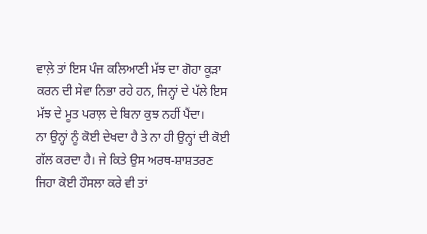ਵਾਲ਼ੇ ਤਾਂ ਇਸ ਪੰਜ ਕਲਿਆਣੀ ਮੱਝ ਦਾ ਗੋਹਾ ਕੂੜਾ ਕਰਨ ਦੀ ਸੇਵਾ ਨਿਭਾ ਰਹੇ ਹਨ, ਜਿਨ੍ਹਾਂ ਦੇ ਪੱਲੇ ਇਸ ਮੱਝ ਦੇ ਮੂਤ ਪਰਾਲ਼ ਦੇ ਬਿਨਾ ਕੁਝ ਨਹੀਂ ਪੈਂਦਾ।
ਨਾ ਉਨ੍ਹਾਂ ਨੂੰ ਕੋਈ ਦੇਖਦਾ ਹੈ ਤੇ ਨਾ ਹੀ ਉਨ੍ਹਾਂ ਦੀ ਕੋਈ ਗੱਲ ਕਰਦਾ ਹੈ। ਜੇ ਕਿਤੇ ਉਸ ਅਰਥ-ਸ਼ਾਸ਼ਤਰਣ ਜਿਹਾ ਕੋਈ ਹੌਸਲਾ ਕਰੇ ਵੀ ਤਾਂ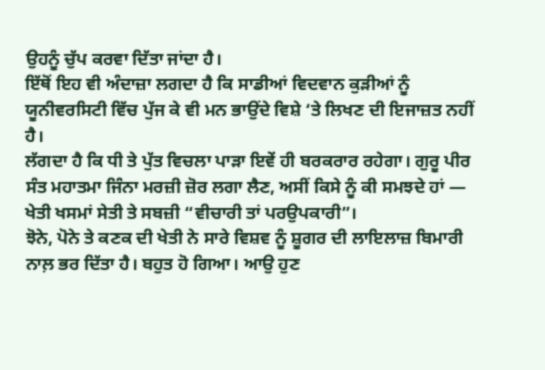ਉਹਨੂੰ ਚੁੱਪ ਕਰਵਾ ਦਿੱਤਾ ਜਾਂਦਾ ਹੈ।
ਇੱਥੋਂ ਇਹ ਵੀ ਅੰਦਾਜ਼ਾ ਲਗਦਾ ਹੈ ਕਿ ਸਾਡੀਆਂ ਵਿਦਵਾਨ ਕੁੜੀਆਂ ਨੂੰ ਯੂਨੀਵਰਸਿਟੀ ਵਿੱਚ ਪੁੱਜ ਕੇ ਵੀ ਮਨ ਭਾਉਂਦੇ ਵਿਸ਼ੇ ‘ਤੇ ਲਿਖਣ ਦੀ ਇਜਾਜ਼ਤ ਨਹੀਂ ਹੈ।
ਲੱਗਦਾ ਹੈ ਕਿ ਧੀ ਤੇ ਪੁੱਤ ਵਿਚਲਾ ਪਾੜਾ ਇਵੇਂ ਹੀ ਬਰਕਰਾਰ ਰਹੇਗਾ। ਗੁਰੂ ਪੀਰ ਸੰਤ ਮਹਾਤਮਾ ਜਿੰਨਾ ਮਰਜ਼ੀ ਜ਼ੋਰ ਲਗਾ ਲੈਣ, ਅਸੀਂ ਕਿਸੇ ਨੂੰ ਕੀ ਸਮਝਦੇ ਹਾਂ — ਖੇਤੀ ਖਸਮਾਂ ਸੇਤੀ ਤੇ ਸਬਜ਼ੀ “ਵੀਚਾਰੀ ਤਾਂ ਪਰਉਪਕਾਰੀ”।
ਝੋਨੇ, ਪੋਨੇ ਤੇ ਕਣਕ ਦੀ ਖੇਤੀ ਨੇ ਸਾਰੇ ਵਿਸ਼ਵ ਨੂੰ ਸ਼ੂਗਰ ਦੀ ਲਾਇਲਾਜ਼ ਬਿਮਾਰੀ ਨਾਲ਼ ਭਰ ਦਿੱਤਾ ਹੈ। ਬਹੁਤ ਹੋ ਗਿਆ। ਆਉ ਹੁਣ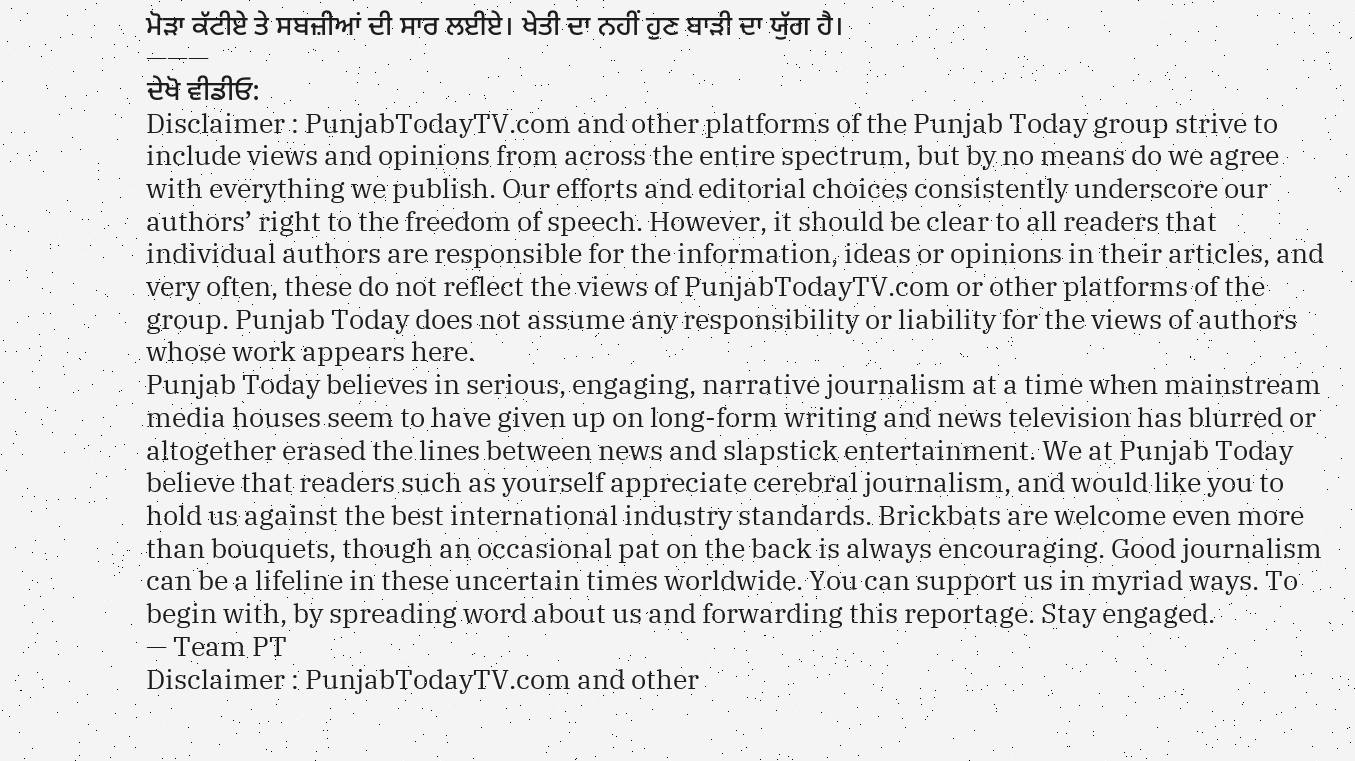ਮੋੜਾ ਕੱਟੀਏ ਤੇ ਸਬਜ਼ੀਆਂ ਦੀ ਸਾਰ ਲਈਏ। ਖੇਤੀ ਦਾ ਨਹੀਂ ਹੁਣ ਬਾੜੀ ਦਾ ਯੁੱਗ ਹੈ।
———
ਦੇਖੋ ਵੀਡੀਓ:
Disclaimer : PunjabTodayTV.com and other platforms of the Punjab Today group strive to include views and opinions from across the entire spectrum, but by no means do we agree with everything we publish. Our efforts and editorial choices consistently underscore our authors’ right to the freedom of speech. However, it should be clear to all readers that individual authors are responsible for the information, ideas or opinions in their articles, and very often, these do not reflect the views of PunjabTodayTV.com or other platforms of the group. Punjab Today does not assume any responsibility or liability for the views of authors whose work appears here.
Punjab Today believes in serious, engaging, narrative journalism at a time when mainstream media houses seem to have given up on long-form writing and news television has blurred or altogether erased the lines between news and slapstick entertainment. We at Punjab Today believe that readers such as yourself appreciate cerebral journalism, and would like you to hold us against the best international industry standards. Brickbats are welcome even more than bouquets, though an occasional pat on the back is always encouraging. Good journalism can be a lifeline in these uncertain times worldwide. You can support us in myriad ways. To begin with, by spreading word about us and forwarding this reportage. Stay engaged.
— Team PT
Disclaimer : PunjabTodayTV.com and other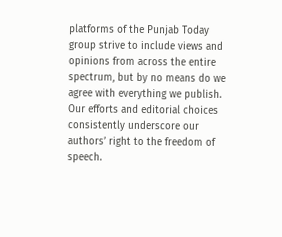platforms of the Punjab Today group strive to include views and opinions from across the entire spectrum, but by no means do we agree with everything we publish. Our efforts and editorial choices consistently underscore our authors’ right to the freedom of speech.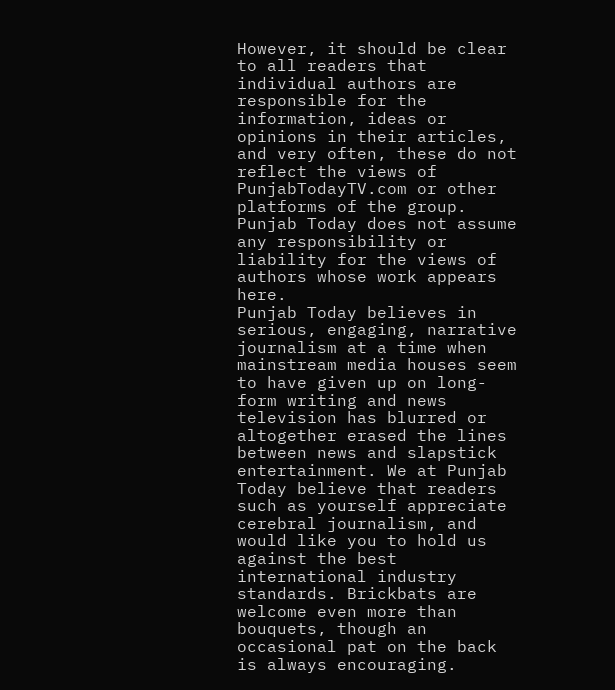However, it should be clear to all readers that individual authors are responsible for the information, ideas or opinions in their articles, and very often, these do not reflect the views of PunjabTodayTV.com or other platforms of the group. Punjab Today does not assume any responsibility or liability for the views of authors whose work appears here.
Punjab Today believes in serious, engaging, narrative journalism at a time when mainstream media houses seem to have given up on long-form writing and news television has blurred or altogether erased the lines between news and slapstick entertainment. We at Punjab Today believe that readers such as yourself appreciate cerebral journalism, and would like you to hold us against the best international industry standards. Brickbats are welcome even more than bouquets, though an occasional pat on the back is always encouraging.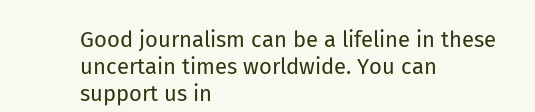Good journalism can be a lifeline in these uncertain times worldwide. You can support us in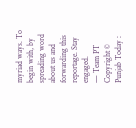myriad ways. To begin with, by spreading word about us and forwarding this reportage. Stay engaged.
— Team PT
Copyright © Punjab Today :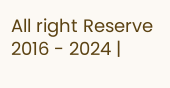All right Reserve 2016 - 2024 |